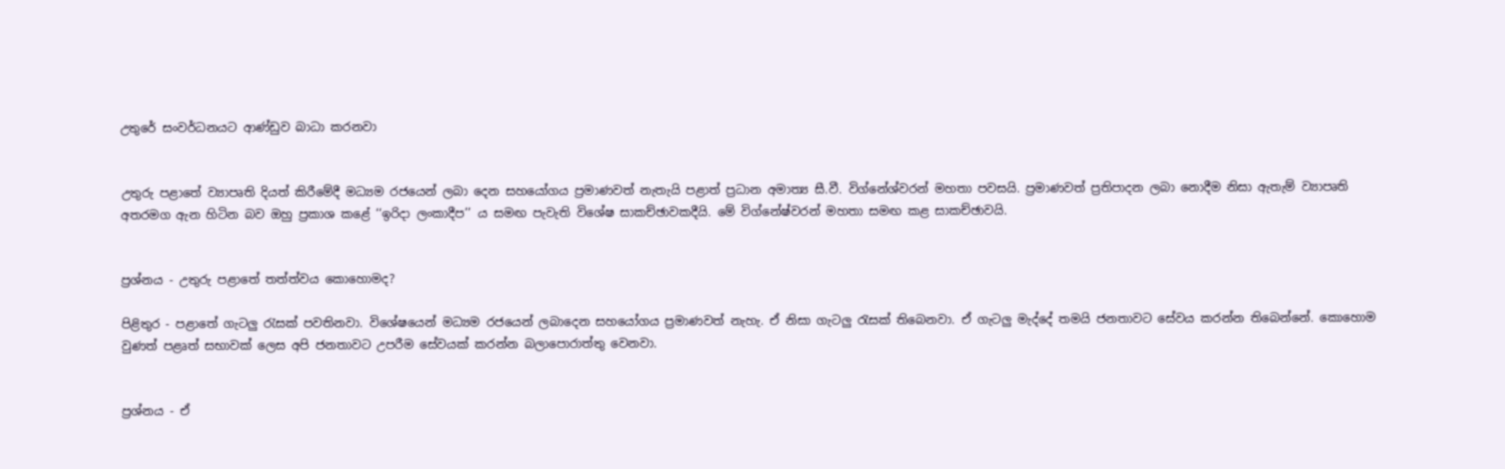උතුරේ සංවර්ධනයට ආණ්ඩුව බාධා කරනවා


උතුරු පළාතේ ව්‍යාපෘති දියත් කිරීමේදී මධ්‍යම රජයෙන් ලබා දෙන සහයෝගය ප්‍රමාණවත් නැතැයි පළාත් ප්‍රධාන අමාත්‍ය සී.වී. විග්නේශ්වරන් මහතා පවසයි. ප්‍රමාණවත් ප්‍රතිපාදන ලබා නොදීම නිසා ඇතැම් ව්‍යාපෘති අතරමග ඇන හිටින බව ඔහු ප්‍රකාශ කළේ ‘‘ඉරිදා ලංකාදීප’’ ය සමඟ පැවැති විශේෂ සාකච්ඡාවකදීයි. මේ විග්නේෂ්වරන් මහතා සමඟ කළ සාකච්ඡාවයි.


ප්‍රශ්නය - උතුරු පළාතේ තත්ත්වය කොහොමද?

පිළිතුර - පළාතේ ගැටලු රැසක් පවතිනවා. විශේෂයෙන් මධ්‍යම රජයෙන් ලබාදෙන සහයෝගය ප්‍රමාණවත් නැහැ. ඒ නිසා ගැටලු රැසක් තිබෙනවා. ඒ ගැටලු මැද්දේ තමයි ජනතාවට සේවය කරන්න තිබෙන්නේ. කොහොම වුණත් පළෘත් සභාවක් ලෙස අපි ජනතාවට උපරීම සේවයක් කරන්න බලාපොරාත්තු වෙනවා.


ප්‍රශ්නය - ඒ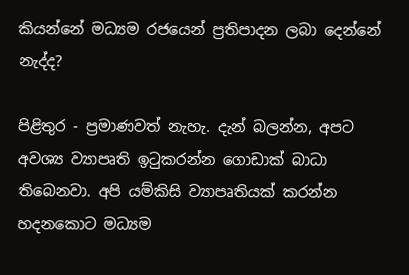කියන්නේ මධ්‍යම රජයෙන් ප්‍රතිපාදන ලබා දෙන්නේ නැද්ද?

පිළිතුර - ප්‍රමාණවත් නැහැ. දැන් බලන්න, අපට අවශ්‍ය ව්‍යාපෘති ඉටුකරන්න ගොඩාක් බාධා තිබෙනවා. අපි යම්කිසි ව්‍යාපෘතියක් කරන්න හදනකොට මධ්‍යම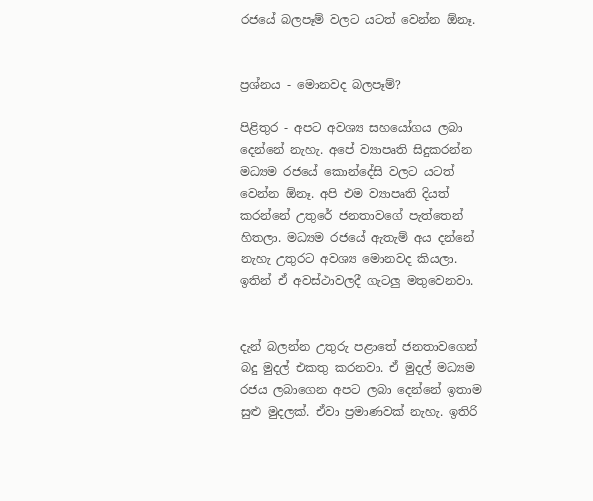රජයේ බලපෑම් වලට යටත් වෙන්න ඕනෑ.


ප්‍රශ්නය - මොනවද බලපෑම්?

පිළිතුර - අපට අවශ්‍ය සහයෝගය ලබා දෙන්නේ නැහැ. අපේ ව්‍යාපෘති සිදුකරන්න මධ්‍යම රජයේ කොන්දේසි වලට යටත් වෙන්න ඕනෑ. අපි එම ව්‍යාපෘති දියත් කරන්නේ උතුරේ ජනතාවගේ පැත්තෙන් හිතලා. මධ්‍යම රජයේ ඇතැම් අය දන්නේ නැහැ උතුරට අවශ්‍ය මොනවද කියලා. ඉතින් ඒ අවස්ථාවලදී ගැටලු මතුවෙනවා.


දැන් බලන්න උතුරු පළාතේ ජනතාවගෙන් බදු මුදල් එකතු කරනවා. ඒ මුදල් මධ්‍යම රජය ලබාගෙන අපට ලබා දෙන්නේ ඉතාම සුළු මුදලක්. ඒවා ප්‍රමාණවක් නැහැ. ඉතිරි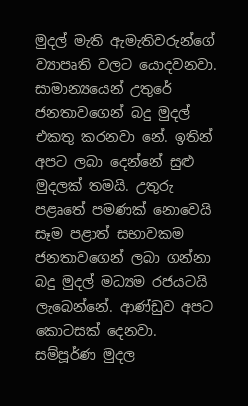මුදල් මැති ඇමැතිවරුන්ගේ ව්‍යාපෘති වලට යොදවනවා. සාමාන්‍යයෙන් උතුරේ ජනතාවගෙන් බදු මුදල් එකතු කරනවා නේ. ඉතින් අපට ලබා දෙන්නේ සුළු මුදලක් තමයි. උතුරු පළෘතේ පමණක් නොවෙයි සෑම පළාත් සභාවකම ජනතාවගෙන් ලබා ගන්නා බදු මුදල් මධ්‍යම රජයටයි ලැබෙන්නේ. ආණ්ඩුව අපට කොටසක් දෙනවා. සම්පූර්ණ මුදල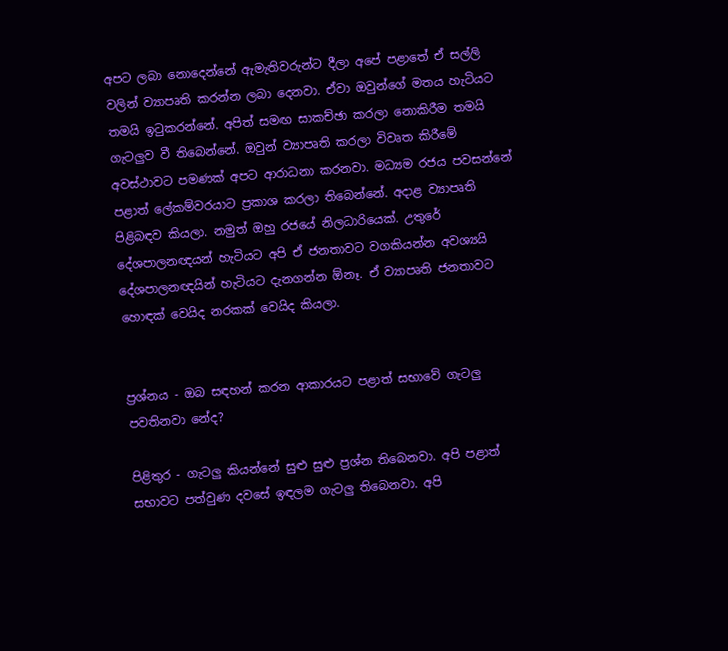අපට ලබා නොදෙන්නේ ඇමැතිවරුන්ට දීලා අපේ පළාතේ ඒ සල්ලි වලින් ව්‍යාපෘති කරන්න ලබා දෙනවා. ඒවා ඔවුන්ගේ මතය හැටියට තමයි ඉටුකරන්නේ. අපිත් සමඟ සාකච්ඡා කරලා නොකිරීම තමයි ගැටලුව වී තිබෙන්නේ. ඔවුන් ව්‍යාපෘති කරලා විවෘත කිරීමේ අවස්ථාවට පමණක් අපට ආරාධනා කරනවා. මධ්‍යම රජය පවසන්නේ පළාත් ලේකම්වරයාට ප්‍රකාශ කරලා තිබෙන්නේ. අදාළ ව්‍යාපෘති පිළිබඳව කියලා. නමුත් ඔහු රජයේ නිලධාරියෙක්. උතුරේ දේශපාලනඥයන් හැටියට අපි ඒ ජනතාවට වගකියන්න අවශ්‍යයි දේශපාලනඥයින් හැටියට දැනගන්න ඕනෑ. ඒ ව්‍යාපෘති ජනතාවට හොඳක් වෙයිද නරකක් වෙයිද කියලා.


ප්‍රශ්නය - ඔබ සඳහන් කරන ආකාරයට පළාත් සභාවේ ගැටලු පවතිනවා නේද?

පිළිතුර - ගැටලු කියන්නේ සුළු සුළු ප්‍රශ්න තිබෙනවා. අපි පළාත් සභාවට පත්වුණ දවසේ ඉඳලම ගැටලු තිබෙනවා. අපි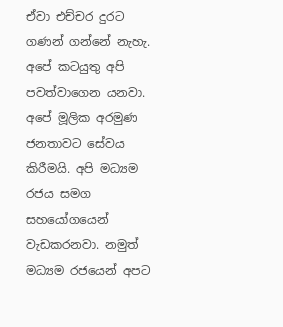ඒවා එච්චර දුරට ගණන් ගන්නේ නැහැ. අපේ කටයුතු අපි පවත්වාගෙන යනවා. අපේ මූලික අරමුණ ජනතාවට සේවය කිරීමයි. අපි මධ්‍යම රජය සමග සහයෝගයෙන් වැඩකරනවා. නමුත් මධ්‍යම රජයෙන් අපට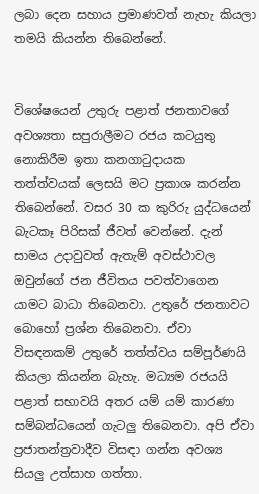ලබා දෙන සහාය ප්‍රමාණවත් නැහැ කියලා තමයි කියන්න තිබෙන්නේ.


විශේෂයෙන් උතුරු පළාත් ජනතාවගේ අවශ්‍යතා සපුරාලීමට රජය කටයුතු නොකිරීම ඉතා කනගාටුදායක තත්ත්වයක් ලෙසයි මට ප්‍රකාශ කරන්න තිබෙන්නේ. වසර 30 ක කුරිරු යුද්ධයෙන් බැටකෑ පිරිසක් ජීවත් වෙන්නේ. දැන් සාමය උදාවුවත් ඇතැම් අවස්ථාවල ඔවුන්ගේ ජන ජීවිතය පවත්වාගෙන යාමට බාධා තිබෙනවා. උතුරේ ජනතාවට බොහෝ ප්‍රශ්න තිබෙනවා. ඒවා විසඳනකම් උතුරේ තත්ත්වය සම්පූර්ණයි කියලා කියන්න බැහැ. මධ්‍යම රජයයි පළාත් සභාවයි අතර යම් යම් කාරණා සම්බන්ධයෙන් ගැටලු තිබෙනවා. අපි ඒවා ප්‍රජාතන්ත්‍රවාදීව විසඳා ගන්න අවශ්‍ය සියලු උත්සාහ ගත්තා.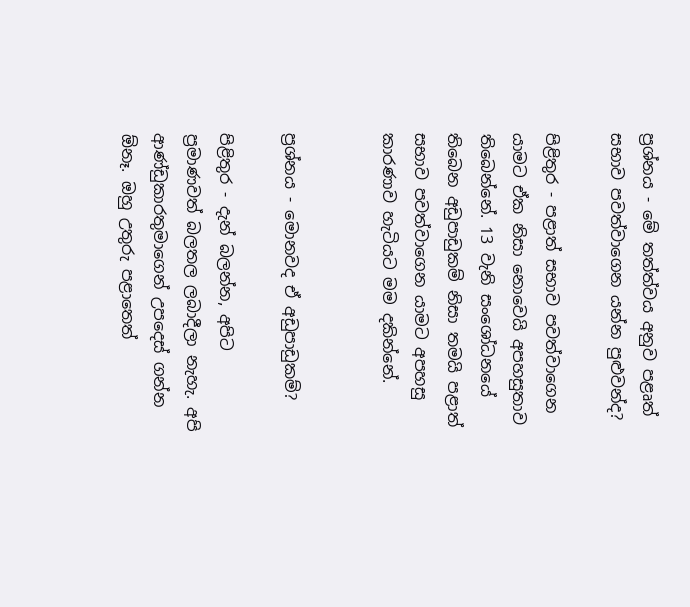ප්‍රශ්නය - මේ තත්ත්වය අනුව පළෘත් සභාව පවත්වාගෙන යන්න පුළුවන්ද?

පිළිතුර - පළාත් සභාව පවත්වාගෙන යාමට ඒක නිසා නොවෙයි අපහසුතාව තිබෙන්නේ. 13 වැනි සංශෝධනයේ තිබෙන අඩුපාඩුකම් නිසා තමයි පළාත් සභාව පවත්වාගෙන යාමට අපහසු කාරණාව හැටියට මම දකින්නේ.


ප්‍රශ්නය - මොනවද ඒ අඩුපාඩුකම්?

පිළිතුර - දැන් බලන්න, අපිට ප්‍රමාණවත් බලතල ලබාදීලා නැහැ. අපි ආණ්‍ඩුකාරතුමාගෙන් උපදෙස් ගන්න ඕනෑ. ඔහු උතුරු පළාතෙත්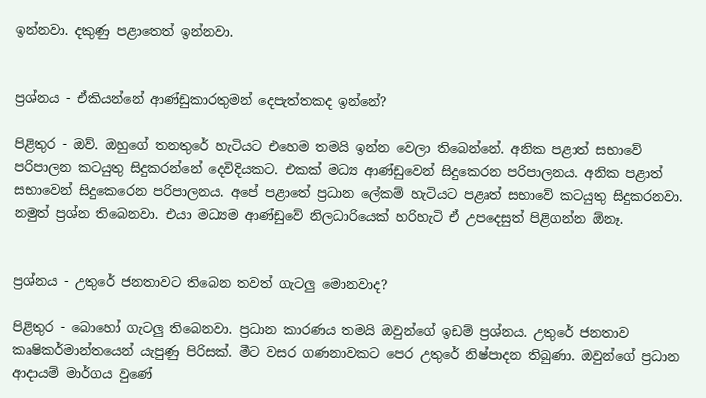ඉන්නවා. දකුණු පළාතෙත් ඉන්නවා.


ප්‍රශ්නය - ඒකියන්නේ ආණ්‍ඩුකාරතුමන් දෙපැත්තකද ඉන්නේ?

පිළිතුර - ඔව්. ඔහුගේ තනතුරේ හැටියට එහෙම තමයි ඉන්න වෙලා තිබෙන්නේ. අනික පළාත් සභාවේ පරිපාලන කටයුතු සිදුකරන්නේ දෙවිදියකට. එකක් මධ්‍ය ආණ්ඩුවෙන් සිදුකෙරන පරිපාලනය. අනික පළාත් සභාවෙන් සිදුකෙරෙන පරිපාලනය. අපේ පළාතේ ප්‍රධාන ලේකම් හැටියට පළෘත් සභාවේ කටයුතු සිදුකරනවා. නමුත් ප්‍රශ්න තිබෙනවා. එයා මධ්‍යම ආණ්‍ඩුවේ නිලධාරියෙක් හරිහැටි ඒ උපදෙසුත් පිළිගන්න ඕනෑ.


ප්‍රශ්නය - උතුරේ ජනතාවට තිබෙන තවත් ගැටලු මොනවාද?

පිළිතුර - බොහෝ ගැටලු තිබෙනවා. ප්‍රධාන කාරණය තමයි ඔවුන්ගේ ඉඩම් ප්‍රශ්නය. උතුරේ ජනතාව කෘෂිකර්මාන්තයෙන් යැපුණු පිරිසක්. මීට වසර ගණනාවකට පෙර උතුරේ නිෂ්පාදන තිබුණා. ඔවුන්ගේ ප්‍රධාන ආදායම් මාර්ගය වුණේ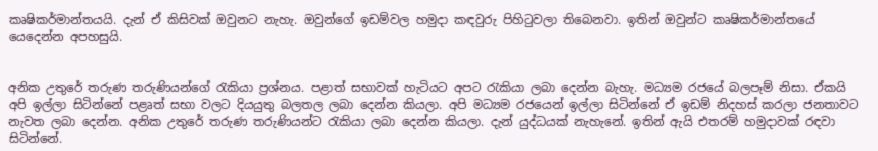කෘෂිකර්මාන්තයයි. දැන් ඒ කිසිවක් ඔවුනට නැහැ. ඔවුන්ගේ ඉඩම්වල හමුදා කඳවුරු පිහිටුවලා තිබෙනවා. ඉතින් ඔවුන්ට කෘෂිකර්මාන්තයේ යෙදෙන්න අපහසුයි.


අනික උතුරේ තරුණ තරුණියන්ගේ රැකියා ප්‍රශ්නය. පළාත් සභාවක් හැටියට අපට රැකියා ලබා දෙන්න බැහැ. මධ්‍යම රජයේ බලපෑම් නිසා. ඒකයි අපි ඉල්ලා සිටින්නේ පළෘත් සභා වලට දියයුතු බලතල ලබා දෙන්න කියලා. අපි මධ්‍යම රජයෙන් ඉල්ලා සිටින්නේ ඒ ඉඩම් නිදහස් කරලා ජනතාවට නැවත ලබා දෙන්න. අනික උතුරේ තරුණ තරුණියන්ට රැකියා ලබා දෙන්න කියලා. දැන් යුද්ධයක් නැහැනේ. ඉතින් ඇයි එතරම් හමුදාවක් රඳවා සිටින්නේ.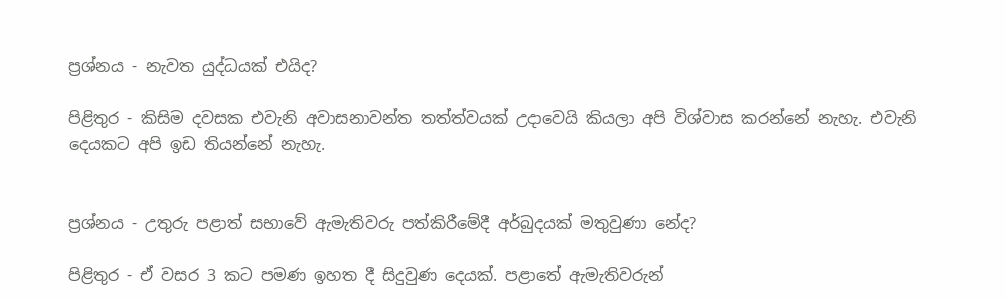ප්‍රශ්නය - නැවත යුද්ධයක් එයිද?

පිළිතුර - කිසිම දවසක එවැනි අවාසනාවන්ත තත්ත්වයක් උදාවෙයි කියලා අපි විශ්වාස කරන්නේ නැහැ. එවැනි දෙයකට අපි ඉඩ තියන්නේ නැහැ.


ප්‍රශ්නය - උතුරු පළාත් සභාවේ ඇමැතිවරු පත්කිරීමේදී අර්බුදයක් මතුවුණා නේද?

පිළිතුර - ඒ වසර 3 කට පමණ ඉහත දී සිදුවුණ දෙයක්. පළාතේ ඇමැතිවරුන්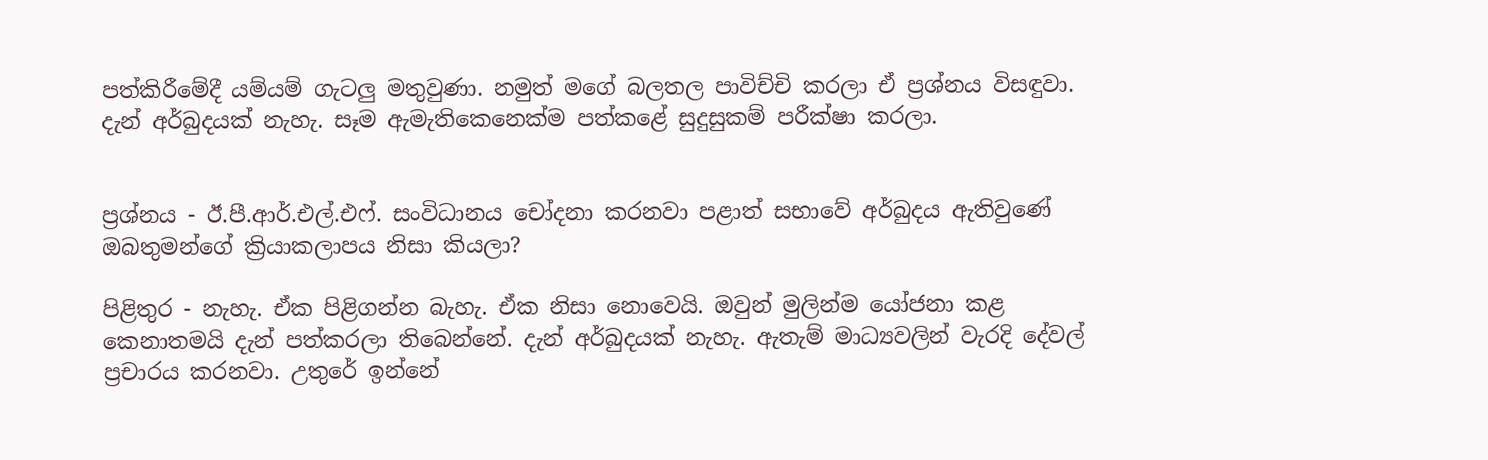පත්කිරීමේදී යම්යම් ගැටලු මතුවුණා. නමුත් මගේ බලතල පාවිච්චි කරලා ඒ ප්‍රශ්නය විසඳුවා. දැන් අර්බුදයක් නැහැ. සෑම ඇමැතිකෙනෙක්ම පත්කළේ සුදුසුකම් පරීක්ෂා කරලා.


ප්‍රශ්නය - ඊ.පී.ආර්.එල්.එෆ්. සංවිධානය චෝදනා කරනවා පළාත් සභාවේ අර්බුදය ඇතිවුණේ ඔබතුමන්ගේ ක්‍රියාකලාපය නිසා කියලා?

පිළිතුර - නැහැ. ඒක පිළිගන්න බැහැ. ඒක නිසා නොවෙයි. ඔවුන් මුලින්ම යෝජනා කළ කෙනාතමයි දැන් පත්කරලා තිබෙන්නේ. දැන් අර්බුදයක් නැහැ. ඇතැම් මාධ්‍යවලින් වැරදි දේවල් ප්‍රචාරය කරනවා. උතුරේ ඉන්නේ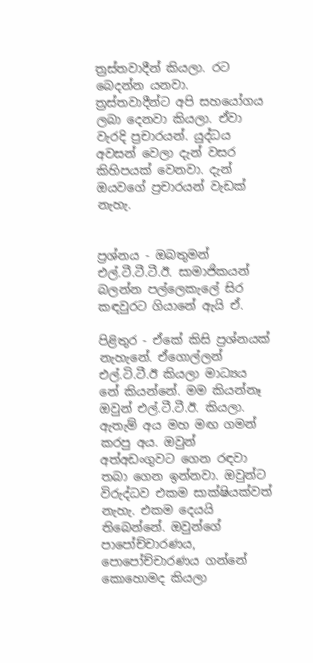ත්‍රස්තවාදීන් කියලා. රට බෙදන්න යනවා. ත්‍රස්තවාදීන්ට අපි සහයෝගය ලබා දෙනවා කියලා. ඒවා වැරදි ප්‍රචාරයන්. යුද්ධය අවසන් වෙලා දැන් වසර කිහිපයක් වෙනවා. දැන් ඔයවගේ ප්‍රචාරයන් වැඩක් නැහැ.


ප්‍රශ්නය - ඔබතුමන් එල්.ටී.ටී.ටී.ඊ. සාමාජිකයන් බලන්න පල්ලෙකැලේ සිර කඳවුරට ගියානේ ඇයි ඒ.

පිළිතුර - ඒකේ කිසි ප්‍රශ්නයක් නැහැනේ. ඒගොල්ලන් එල්.ටි.ටී.ඊ කියලා මාධ්‍යය නේ කියන්නේ. මම කියන්නෑ ඔවුන් එල්.ටී.ටී.ඊ. කියලා. ඇතැම් අය මහ මඟ ගමන් කරපු අය. ඔවුන් අත්අඩංගුවට ගෙන රඳවා තබා ගෙන ඉන්නවා. ඔවුන්ට විරුද්ධව එකම සාක්ෂියක්වත් නැහැ. එකම දෙයයි තිබෙන්නේ. ඔවුන්ගේ පාපෝච්චාරණය, පොපෝච්චාරණය ගන්නේ කොහොමද කියලා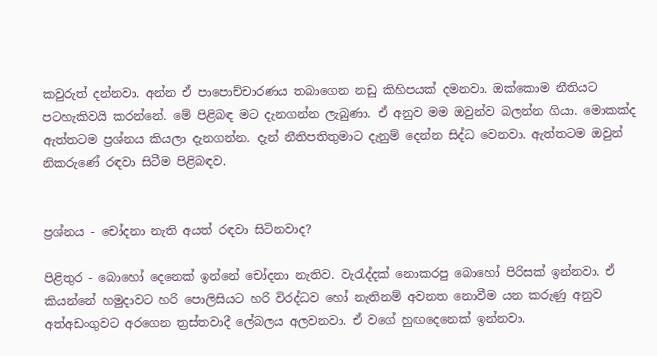කවුරුත් දන්නවා. අන්න ඒ පාපොච්චාරණය තබාගෙන නඩු කිහිපයක් දමනවා. ඔක්කොම නීතියට පටහැකිවයි කරන්නේ. මේ පිළිබඳ මට දැනගන්න ලැබුණා. ඒ අනුව මම ඔවුන්ව බලන්න ගියා. මොකක්ද ඇත්තටම ප්‍රශ්නය කියලා දැනගන්න. දැන් නීතිපතිතුමාට දැනුම් දෙන්න සිද්ධ වෙනවා. ඇත්තටම ඔවුන් නිකරුණේ රඳවා සිටීම පිළිබඳව.


ප්‍රශ්නය - චෝදනා නැති අයත් රඳවා සිටිනවාද?

පිළිතුර - බොහෝ දෙනෙක් ඉන්නේ චෝදනා නැතිව. වැරැද්දක් නොකරපු බොහෝ පිරිසක් ඉන්නවා. ඒ කියන්නේ හමුදාවට හරි පොලිසියට හරි විරද්ධව හෝ නැතිනම් අවනත නොවීම යන කරුණු අනුව අත්අඩංගුවට අරගෙන ත්‍රස්තවාදී ලේබලය අලවනවා. ඒ වගේ හුඟදෙනෙක් ඉන්නවා.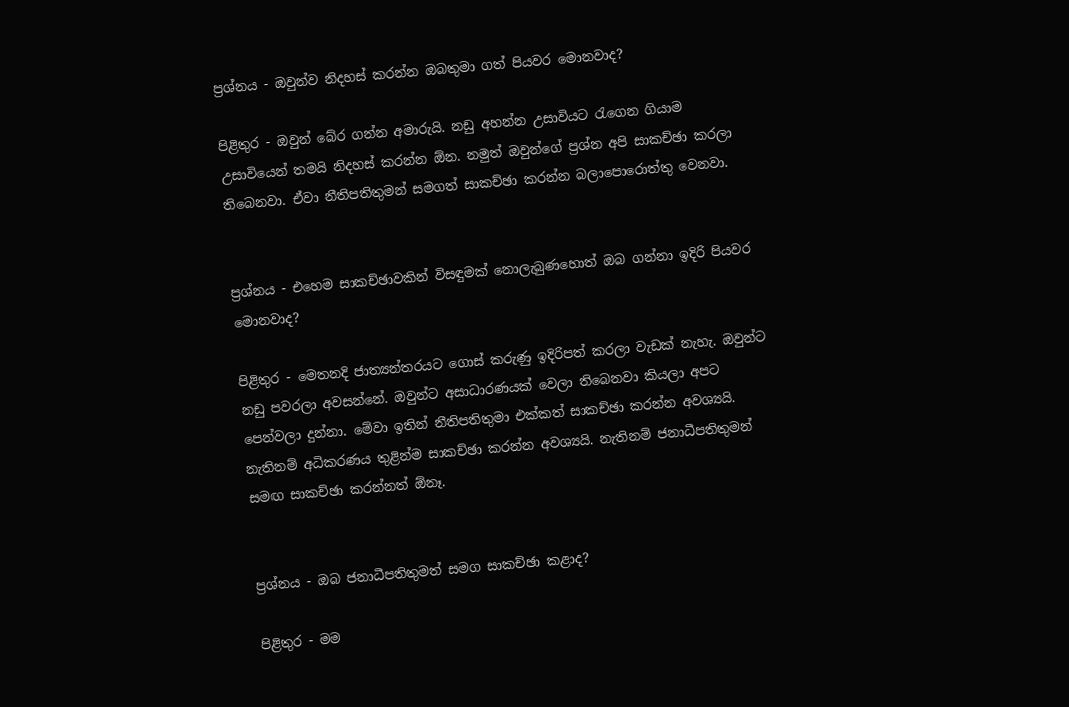ප්‍රශ්නය - ඔවුන්ව නිදහස් කරන්න ඔබතුමා ගත් පියවර මොනවාද?

පිළිතුර - ඔවුන් බේර ගන්න අමාරුයි. නඩු අහන්න උසාවියට රැගෙන ගියාම උසාවියෙන් තමයි නිදහස් කරන්න ඕන. නමුත් ඔවුන්ගේ ප්‍රශ්න අපි සාකච්ඡා කරලා තිබෙනවා. ඒවා නීතිපතිතුමන් සමගත් සාකච්ඡා කරන්න බලාපොරොත්තු වෙනවා.


ප්‍රශ්නය - එහෙම සාකච්ඡාවකින් විසඳුමක් නොලැබුණහොත් ඔබ ගන්නා ඉදිරි පියවර මොනවාද?

පිළිතුර - මෙතනදි ජාත්‍යන්තරයට ගොස් කරුණු ඉදිරිපත් කරලා වැඩක් නැහැ. ඔවුන්ට නඩු පවරලා අවසන්නේ. ඔවුන්ට අසාධාරණයක් වෙලා තිබෙනවා කියලා අපට පෙන්වලා දුන්නා. මේවා ඉතින් නීතිපතිතුමා එක්කත් සාකච්ඡා කරන්න අවශ්‍යයි. නැතිනම් අධිකරණය තුළින්ම සාකච්ඡා කරන්න අවශ්‍යයි. නැතිනම් ජනාධීපතිතුමන් සමඟ සාකච්ඡා කරන්නත් ඕනෑ.


ප්‍රශ්නය - ඔබ ජනාධීපතිතුමත් සමග සාකච්ඡා කළාද?

පිළිතුර - මම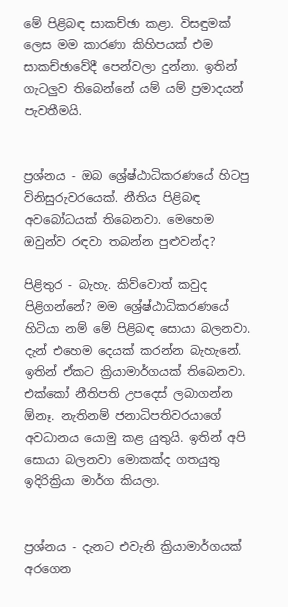මේ පිළිබඳ සාකච්ඡා කළා. විසඳුමක් ලෙස මම කාරණා කිහිපයක් එම සාකච්ඡාවේදී පෙන්වලා දුන්නා. ඉතින් ගැටලුව තිබෙන්නේ යම් යම් ප්‍රමාදයන් පැවතීමයි.


ප්‍රශ්නය - ඔබ ශ්‍රේෂ්ඨාධිකරණයේ හිටපු විනිසුරුවරයෙක්. නීතිය පිළිබඳ අවබෝධයක් තිබෙනවා. මෙහෙම ඔවුන්ව රඳවා තබන්න පුළුවන්ද?

පිළිතුර - බැහැ. කිව්වොත් කවුද පිළිගන්නේ? මම ශ්‍රේෂ්ඨාධිකරණයේ හිටියා නම් මේ පිළිබඳ සොයා බලනවා. දැන් එහෙම දෙයක් කරන්න බැහැනේ. ඉතින් ඒකට ක්‍රියාමාර්ගයක් තිබෙනවා. එක්කෝ නීතිපති උපදෙස් ලබාගන්න ඕනෑ. නැතිනම් ජනාධිපතිවරයාගේ අවධානය යොමු කළ යුතුයි. ඉතින් අපි සොයා බලනවා මොකක්ද ගතයුතු ඉදිරික්‍රියා මාර්ග කියලා.


ප්‍රශ්නය - දැනට එවැනි ක්‍රියාමාර්ගයක් අරගෙන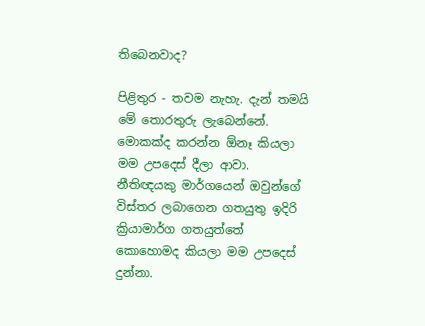තිබෙනවාද?

පිළිතුර - තවම නැහැ. දැන් තමයි මේ තොරතුරු ලැබෙන්නේ. මොකක්ද කරන්න ඕනෑ කියලා මම උපදෙස් දීලා ආවා. නීතිඥයකු මාර්ගයෙන් ඔවුන්ගේ විස්තර ලබාගෙන ගතයුතු ඉදිරි ක්‍රියාමාර්ග ගතයුත්තේ කොහොමද කියලා මම උපදෙස් දුන්නා.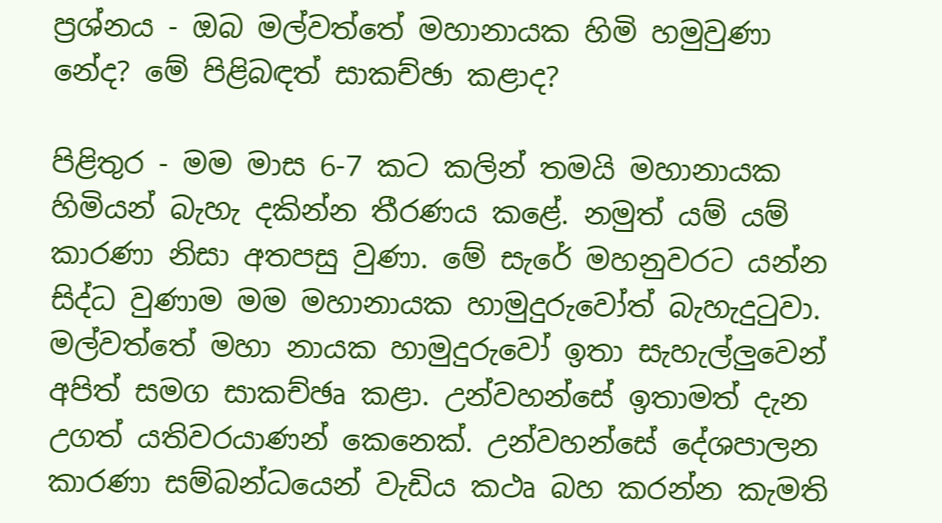ප්‍රශ්නය - ඔබ මල්වත්තේ මහානායක හිමි හමුවුණා නේද? මේ පිළිබඳත් සාකච්ඡා කළාද?

පිළිතුර - මම මාස 6-7 කට කලින් තමයි මහානායක හිමියන් බැහැ දකින්න තීරණය කළේ. නමුත් යම් යම් කාරණා නිසා අතපසු වුණා. මේ සැරේ මහනුවරට යන්න සිද්ධ වුණාම මම මහානායක හාමුදුරුවෝත් බැහැදුටුවා. මල්වත්තේ මහා නායක හාමුදුරුවෝ ඉතා සැහැල්ලුවෙන් අපිත් සමග සාකච්ඡෘ කළා. උන්වහන්සේ ඉතාමත් දැන උගත් යතිවරයාණන් කෙනෙක්. උන්වහන්සේ දේශපාලන කාරණා සම්බන්ධයෙන් වැඩිය කථෘ බහ කරන්න කැමති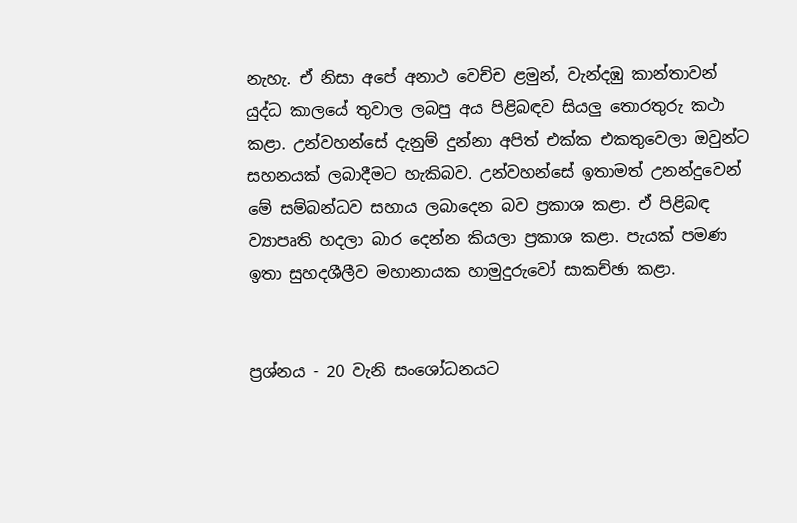නැහැ. ඒ නිසා අපේ අනාථ වෙච්ච ළමුන්, වැන්දඹු කාන්තාවන් යුද්ධ කාලයේ තුවාල ලබපු අය පිළිබඳව සියලු තොරතුරු කථා කළා. උන්වහන්සේ දැනුම් දුන්නා අපිත් එක්ක එකතුවෙලා ඔවුන්ට සහනයක් ලබාදීමට හැකිබව. උන්වහන්සේ ඉතාමත් උනන්දුවෙන් මේ සම්බන්ධව සහාය ලබාදෙන බව ප්‍රකාශ කළා. ඒ පිළිබඳ ව්‍යාපෘති හදලා බාර දෙන්න කියලා ප්‍රකාශ කළා. පැයක් පමණ ඉතා සුහදශීලීව මහානායක හාමුදුරුවෝ සාකච්ඡා කළා.


ප්‍රශ්නය - 20 වැනි සංශෝධනයට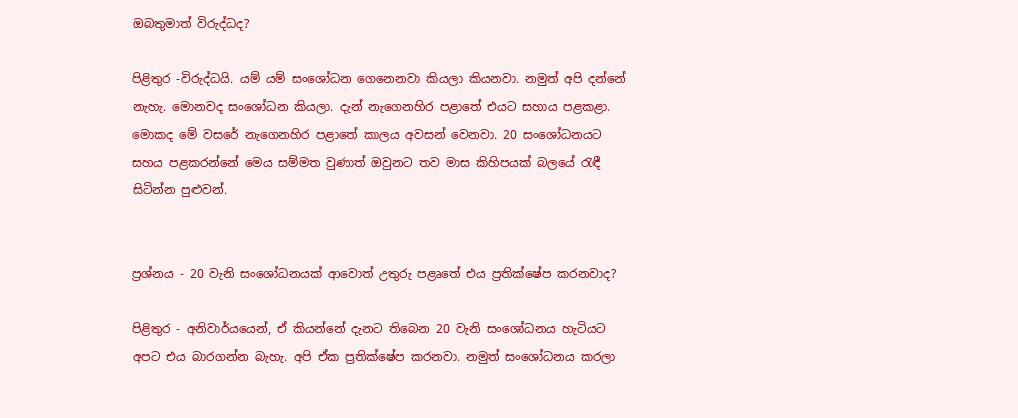ඔබතුමාත් විරුද්ධද?

පිළිතුර -විරුද්ධයි. යම් යම් සංශෝධන ගෙනෙනවා කියලා කියනවා. නමුත් අපි දන්නේ නැහැ. මොනවද සංශෝධන කියලා. දැන් නැගෙනහිර පළාතේ එයට සහාය පළකළා. මොකද මේ වසරේ නැගෙනහිර පළාතේ කාලය අවසන් වෙනවා. 20 සංශෝධනයට සහය පළකරන්නේ මෙය සම්මත වුණාත් ඔවුනට තව මාස කිහිපයක් බලයේ රැඳී සිටින්න පුළුවන්.


ප්‍රශ්නය - 20 වැනි සංශෝධනයක් ආවොත් උතුරු පළෘතේ එය ප්‍රතික්ෂේප කරනවාද?

පිළිතුර - අනිවාර්යයෙන්, ඒ කියන්නේ දැනට තිබෙන 20 වැනි සංශෝධනය හැටියට අපට එය බාරගන්න බැහැ. අපි ඒක ප්‍රතික්ෂේප කරනවා. නමුත් සංශෝධනය කරලා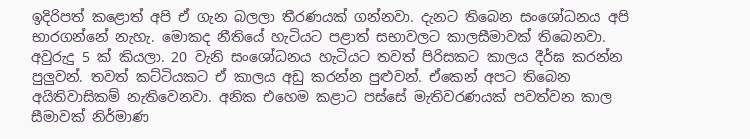ඉදිරිපත් කළොත් අපි ඒ ගැන බලලා තීරණයක් ගන්නවා. දැනට තිබෙන සංශෝධනය අපි භාරගන්නේ නැහැ. මොකද නීතියේ හැටියට පළාත් සභාවලට කාලසීමාවක් තිබෙනවා. අවුරුදු 5 ක් කියලා. 20 වැනි සංශෝධනය හැටියට තවත් පිරිසකට කාලය දීර්ඝ කරන්න පුලුවන්. තවත් කට්ටියකට ඒ කාලය අඩු කරන්න පුළුවන්. ඒකෙන් අපට තිබෙන අයිතිවාසිකම් නැතිවෙනවා. අනික එහෙම කළාට පස්සේ මැතිවරණයක් පවත්වන කාල සීමාවක් නිර්මාණ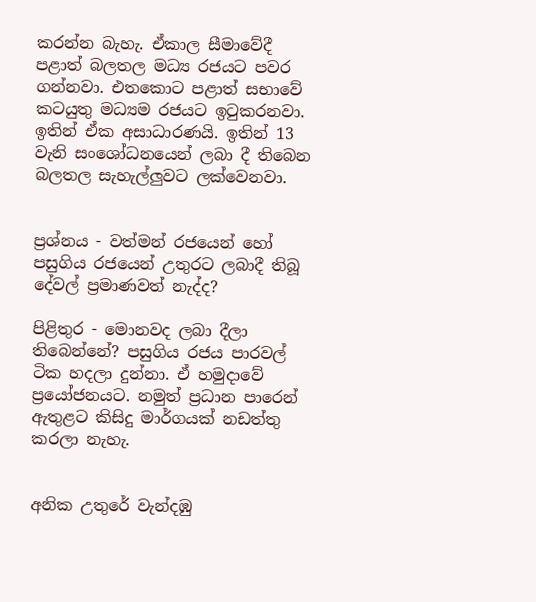කරන්න බැහැ. ඒකාල සීමාවේදී පළාත් බලතල මධ්‍ය රජයට පවර ගන්නවා. එතකොට පළාත් සභාවේ කටයුතු මධ්‍යම රජයට ඉටුකරනවා. ඉතින් ඒක අසාධාරණයි. ඉතින් 13 වැනි සංශෝධනයෙන් ලබා දී තිබෙන බලතල සැහැල්ලුවට ලක්වෙනවා.


ප්‍රශ්නය - වත්මන් රජයෙන් හෝ පසුගිය රජයෙන් උතුරට ලබාදී තිබූ දේවල් ප්‍රමාණවත් නැද්ද?

පිළිතුර - මොනවද ලබා දීලා තිබෙන්නේ? පසුගිය රජය පාරවල් ටික හදලා දුන්නා. ඒ හමුදාවේ ප්‍රයෝජනයට. නමුත් ප්‍රධාන පාරෙන් ඇතුළට කිසිදු මාර්ගයක් නඩත්තු කරලා නැහැ.


අනික උතුරේ වැන්දඹු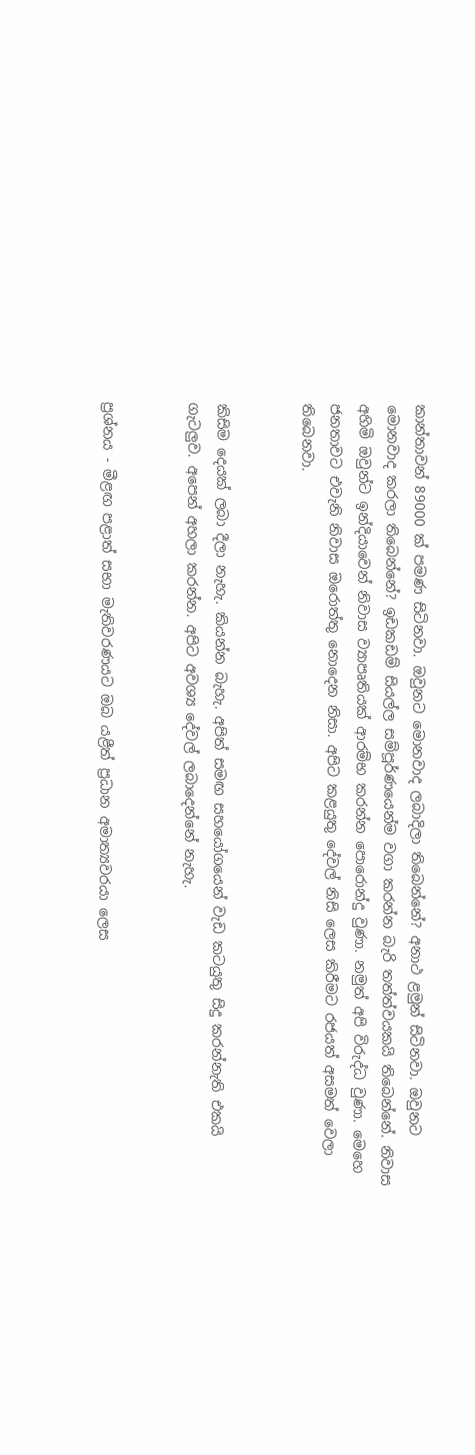කාන්තාවන් 89000 ක් පමණ සිටිනවා. ඔවුනට මොනවාද ලබාදිලා තිබෙන්නේ? අනාථ ළමුන් සිටිනවා. ඔවුනට මොනවාද කරලා තිබෙන්නේ? ඉඩකඩම් සියල්ල සම්පූර්ණයෙන්ම වගා කරන්න බැරි තත්ත්වයකයි තිබෙන්නේ. නිවාස අහිමි ඔවුන්ට ඉන්දියාවෙන් නිවාස ව්‍යාපෘතියක් ආරම්භ කරන්න පොරොන්දු වුණා. නමුත් අපි විරුද්ධ වුණා. මෙහෙ ජනතාවට එවැනි නිවාස ඔරොත්තු නොදෙන නිසා. අපිට කළයුතු දේවල් නිසි ලෙස කිරීමට රජයත් අසමත් වෙලා තිබෙනවා.


කිසිම දෙයක් ලබා දීලා නැහැ. කියන්න බැහැ. අපිත් සමඟ සහයෝගයෙන් වැඩ කටයුතු සිදු කරන්නැති එකයි ගැටලුව. අපෙන් අහලා කරන්න. අපිට අවශ්‍ය දේවල් ලබාදෙන්නේ නැහැ.


ප්‍රශ්නය - මීළඟ පළාත් සභා මැතිවරණයට ඔබ යළීත් ප්‍රධාන අමාත්‍යවරයා ලෙස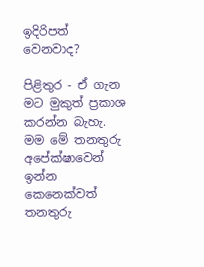ඉදිරිපත් වෙනවාද?

පිළිතුර - ඒ ගැන මට මුකුත් ප්‍රකාශ කරන්න බැහැ. මම මේ තනතුරු අපේක්ෂාවෙන් ඉන්න කෙනෙක්වත් තනතුරු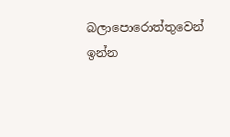බලාපොරොත්තුවෙන් ඉන්න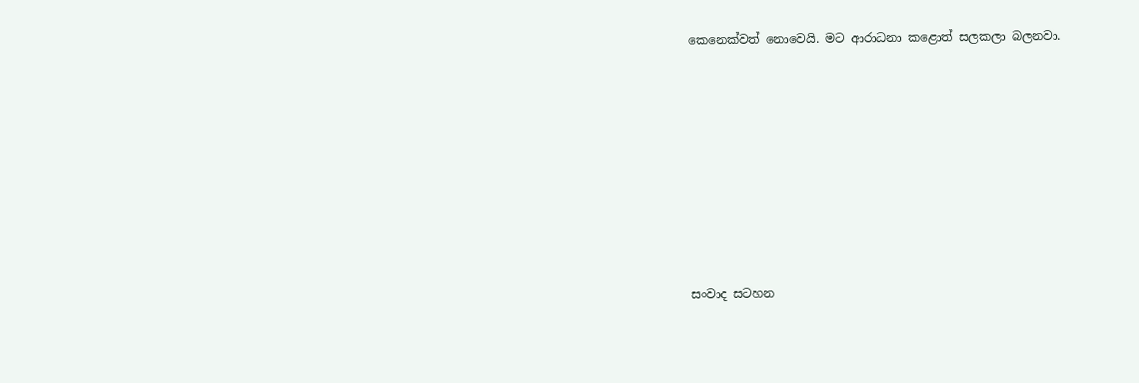කෙනෙක්වත් නොවෙයි. මට ආරාධනා කළොත් සලකලා බලනවා.









සංවාද සටහන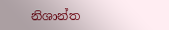නිශාන්ත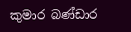කුමාර බණ්ඩාර